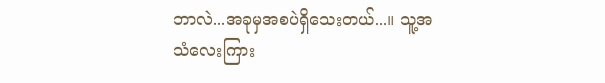ဘာလဲ...အခုမှအစပဲရှိသေးတယ်...။ သူ့အသံလေးကြား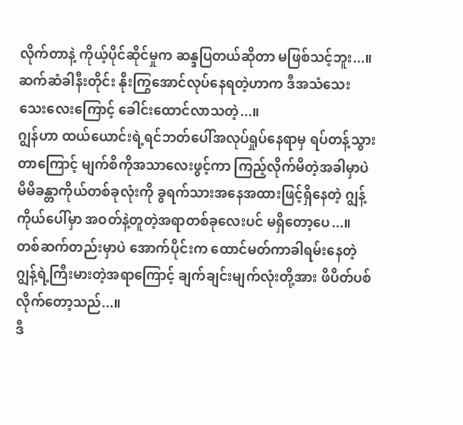လိုက်တာနဲ့ ကိုယ့်ပိုင်ဆိုင်မှုက ဆန္ဒပြတယ်ဆိုတာ မဖြစ်သင့်ဘူး...။ ဆက်ဆံခါနီးတိုင်း နိုးကြွအောင်လုပ်နေရတဲ့ဟာက ဒီအသံသေးသေးလေးကြောင့် ခေါင်းထောင်လာသတဲ့...။
ဂျွန်ဟာ ထယ်ယောင်းရဲ့ရင်ဘတ်ပေါ်အလုပ်ရှုပ်နေရာမှ ရပ်တန့်သွားတာကြောင့် မျက်စိကိုအသာလေးဖွင့်ကာ ကြည့်လိုက်မိတဲ့အခါမှာပဲ မိမိခန္တာကိုယ်တစ်ခုလုံးကို ခွရက်သားအနေအထားဖြင့်ရှိနေတဲ့ ဂျွန့်ကိုယ်ပေါ်မှာ အဝတ်နဲ့တူတဲ့အရာတစ်ခုလေးပင် မရှိတော့ပေ...။
တစ်ဆက်တည်းမှာပဲ အောက်ပိုင်းက ထောင်မတ်ကာခါရမ်းနေတဲ့ ဂျွန့်ရဲ့ကြီးမားတဲ့အရာကြောင့် ချက်ချင်းမျက်လုံးတို့အား ဖိပိတ်ပစ်လိုက်တော့သည်...။
ဒီ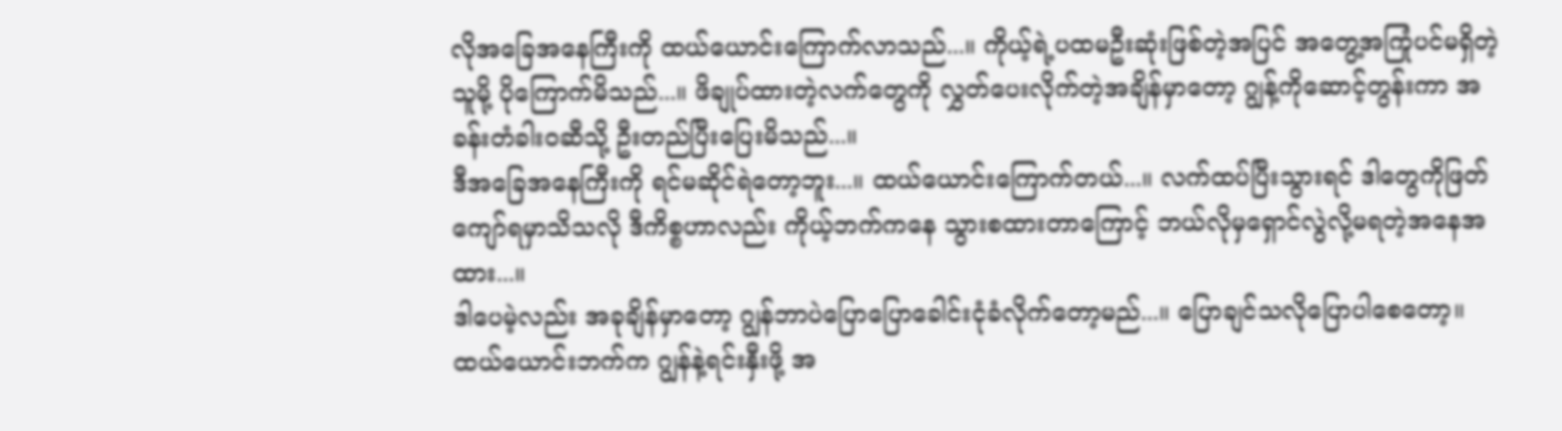လိုအခြေအနေကြီးကို ထယ်ယောင်းကြောက်လာသည်...။ ကိုယ့်ရဲ့ပထမဦးဆုံးဖြစ်တဲ့အပြင် အတွေ့အကြုံပင်မရှိတဲ့သူမို့ ပိုကြောက်မိသည်...။ ဖိချုပ်ထားတဲ့လက်တွေကို လွှတ်ပေးလိုက်တဲ့အချိန်မှာတော့ ဂျွန့်ကိုဆောင့်တွန်းကာ အခန်းတံခါးဝဆီသို့ ဦးတည်ပြီးပြေးမိသည်...။
ဒီအခြေအနေကြီးကို ရင်မဆိုင်ရဲတော့ဘူး...။ ထယ်ယောင်းကြောက်တယ်...။ လက်ထပ်ပြီးသွားရင် ဒါတွေကိုဖြတ်ကျော်ရမှာသိသလို ဒီကိစ္စဟာလည်း ကိုယ့်ဘက်ကနေ သွားစထားတာကြောင့် ဘယ်လိုမှရှောင်လွဲလို့မရတဲ့အနေအထား...။
ဒါပေမဲ့လည်း အခုချိန်မှာတော့ ဂျွန်ဘာပဲပြောပြောခေါင်းငုံခံလိုက်တော့မည်...။ ပြောချင်သလိုပြောပါစေတော့။ ထယ်ယောင်းဘက်က ဂျွန်နဲ့ရင်းနှီးဖို့ အ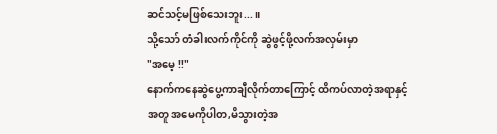ဆင်သင့်မဖြစ်သေးဘူး...။
သို့သော် တံခါးလက်ကိုင်ကို ဆွဲဖွင့်ဖို့လက်အလှမ်းမှာ
"အမေ့ !!"
နောက်ကနေဆွဲပွေ့ကာချီလိုက်တာကြောင့် ထိကပ်လာတဲ့အရာနှင့်အတူ အမေကိုပါတ,မိသွားတဲ့အ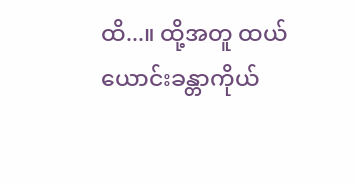ထိ...။ ထို့အတူ ထယ်ယောင်းခန္တာကိုယ်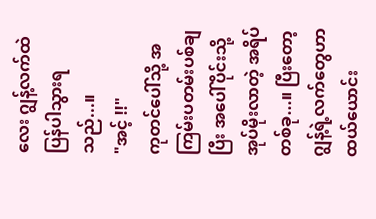လေး ဂျွန့်လက်ထဲ
ပြန်ပါသွားရသည်...။
"အင့် !!"
ကုတင်ပေါ်သို့ အကြမ်းပတမ်းပစ်ချပြီး အပေါ်ပိုင်းသို့အုပ်မိုးလာတဲ့ အရိပ်တစ်ခု...။ ပြီးတော့ ဂျွန့်ရဲ့လက်တွေဟာ ထယ်ယောင်း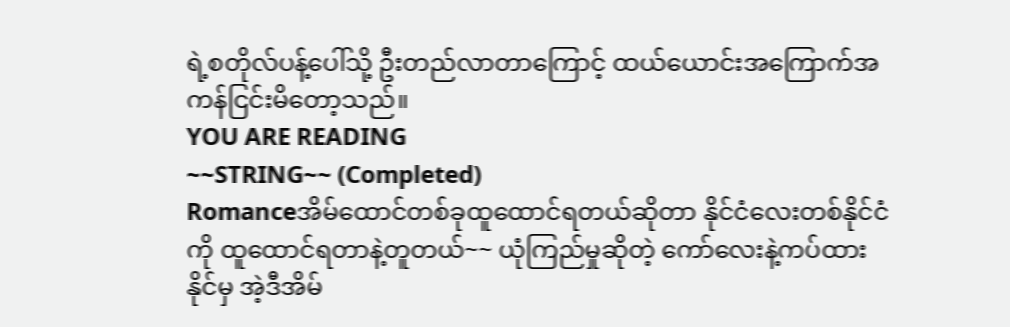ရဲ့စတိုလ်ပန့်ပေါ်သို့ ဦးတည်လာတာကြောင့် ထယ်ယောင်းအကြောက်အကန်ငြင်းမိတော့သည်။
YOU ARE READING
~~STRING~~ (Completed)
Romanceအိမ်ထောင်တစ်ခုထူထောင်ရတယ်ဆိုတာ နိုင်ငံလေးတစ်နိုင်ငံကို ထူထောင်ရတာနဲ့တူတယ်~~ ယုံကြည်မှုဆိုတဲ့ ကော်လေးနဲ့ကပ်ထားနိုင်မှ အဲ့ဒီအိမ်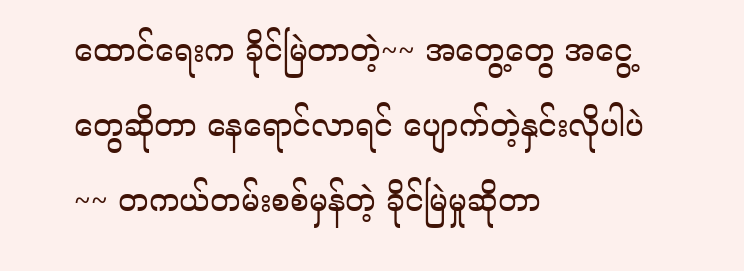ထောင်ရေးက ခိုင်မြဲတာတဲ့~~ အတွေ့တွေ အငွေ့တွေဆိုတာ နေရောင်လာရင် ပျောက်တဲ့နှင်းလိုပါပဲ~~ တကယ်တမ်းစစ်မှန်တဲ့ ခိုင်မြဲမှုဆိုတာ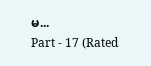မ...
Part - 17 (Rated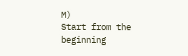M)
Start from the beginning